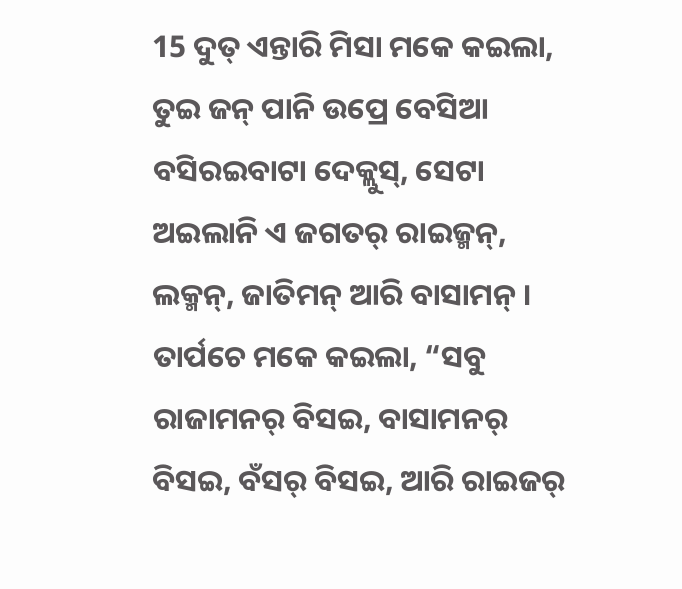15 ଦୁତ୍ ଏନ୍ତାରି ମିସା ମକେ କଇଲା, ତୁଇ ଜନ୍ ପାନି ଉପ୍ରେ ବେସିଆ ବସିରଇବାଟା ଦେକ୍ଲୁସ୍, ସେଟା ଅଇଲାନି ଏ ଜଗତର୍ ରାଇଜ୍ମନ୍, ଲକ୍ମନ୍, ଜାତିମନ୍ ଆରି ବାସାମନ୍ ।
ତାର୍ପଚେ ମକେ କଇଲା, “ସବୁ ରାଜାମନର୍ ବିସଇ, ବାସାମନର୍ ବିସଇ, ବଁସର୍ ବିସଇ, ଆରି ରାଇଜର୍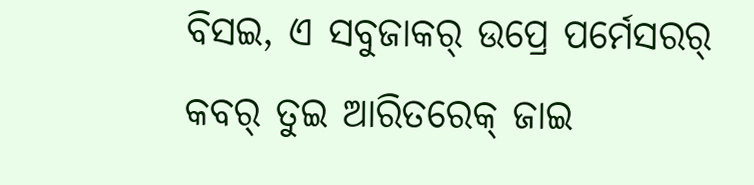ବିସଇ, ଏ ସବୁଜାକର୍ ଉପ୍ରେ ପର୍ମେସରର୍ କବର୍ ତୁଇ ଆରିତରେକ୍ ଜାଇ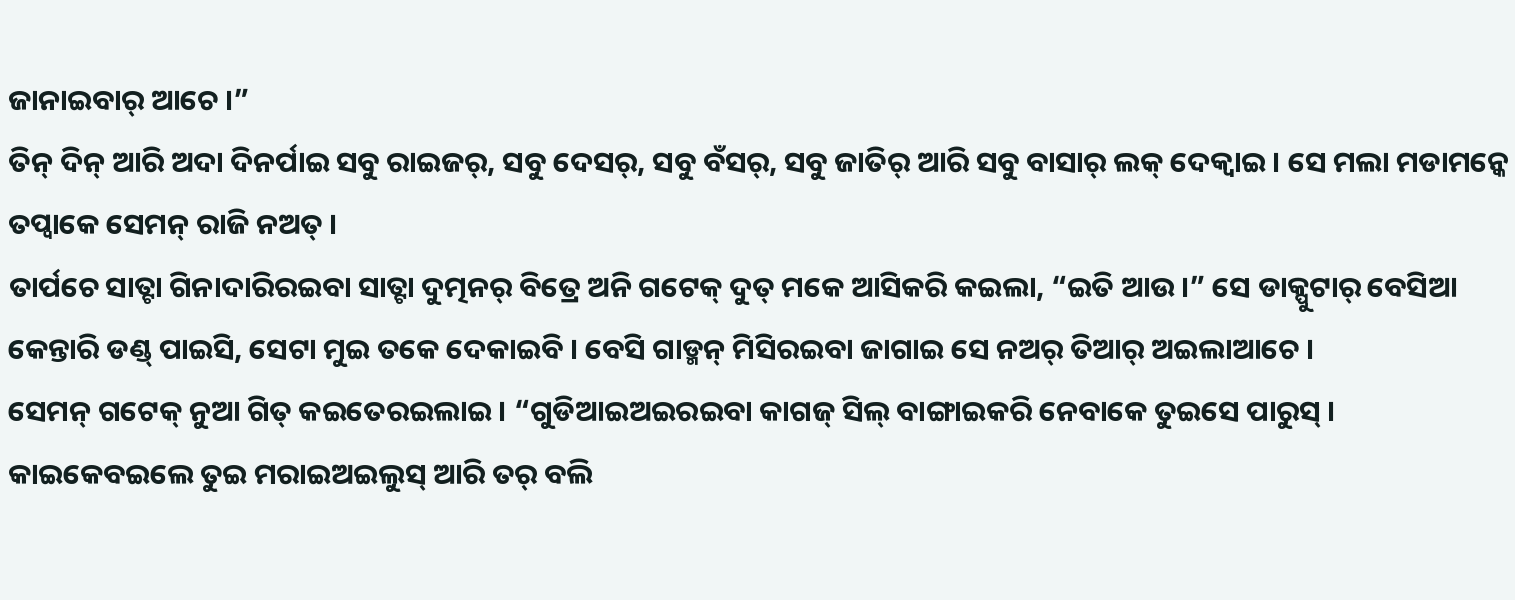ଜାନାଇବାର୍ ଆଚେ ।”
ତିନ୍ ଦିନ୍ ଆରି ଅଦା ଦିନର୍ପାଇ ସବୁ ରାଇଜର୍, ସବୁ ଦେସର୍, ସବୁ ବଁସର୍, ସବୁ ଜାତିର୍ ଆରି ସବୁ ବାସାର୍ ଲକ୍ ଦେକ୍ବାଇ । ସେ ମଲା ମଡାମନ୍କେ ତପ୍ବାକେ ସେମନ୍ ରାଜି ନଅତ୍ ।
ତାର୍ପଚେ ସାତ୍ଟା ଗିନାଦାରିରଇବା ସାତ୍ଟା ଦୁତ୍ମନର୍ ବିତ୍ରେ ଅନି ଗଟେକ୍ ଦୁତ୍ ମକେ ଆସିକରି କଇଲା, “ଇତି ଆଉ ।” ସେ ଡାକ୍ପୁଟାର୍ ବେସିଆ କେନ୍ତାରି ଡଣ୍ଡ୍ ପାଇସି, ସେଟା ମୁଇ ତକେ ଦେକାଇବି । ବେସି ଗାଡ୍ମନ୍ ମିସିରଇବା ଜାଗାଇ ସେ ନଅର୍ ତିଆର୍ ଅଇଲାଆଚେ ।
ସେମନ୍ ଗଟେକ୍ ନୁଆ ଗିତ୍ କଇତେରଇଲାଇ । “ଗୁଡିଆଇଅଇରଇବା କାଗଜ୍ ସିଲ୍ ବାଙ୍ଗାଇକରି ନେବାକେ ତୁଇସେ ପାରୁସ୍ । କାଇକେବଇଲେ ତୁଇ ମରାଇଅଇଲୁସ୍ ଆରି ତର୍ ବଲି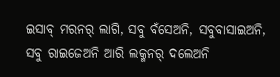ଇସାବ୍ ମରନର୍ ଲାଗି, ସବୁ ବଁସେଅନି, ସବୁବାସାଇଅନି, ସବୁ ରାଇଜେଅନି ଆରି ଲକ୍ମନର୍ ଦଲେଅନି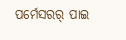ପର୍ମେସରର୍ ପାଇ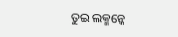ତୁଇ ଲକ୍ମନ୍କେ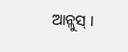ଆନ୍ଲୁସ୍ ।